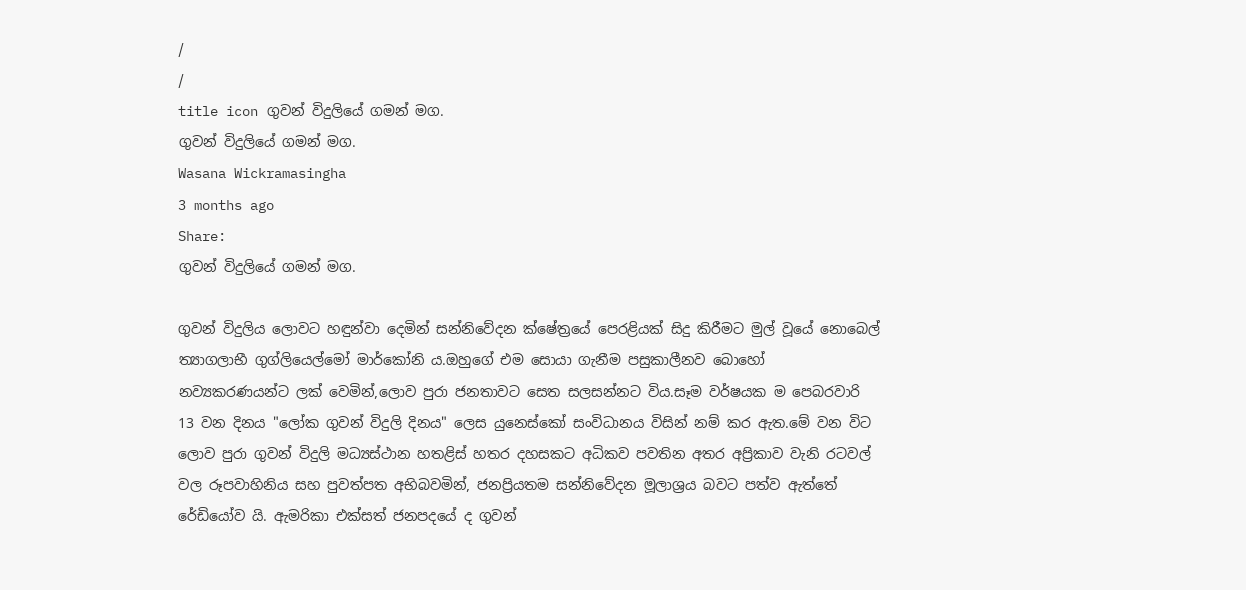/
/
title icon ගුවන් විදුලියේ ගමන් මග.
ගුවන් විදුලියේ ගමන් මග.
Wasana Wickramasingha
3 months ago
Share:
ගුවන් විදුලියේ ගමන් මග.

ගුවන් විදුලිය ලොවට හඳුන්වා දෙමින් සන්නිවේදන ක්ෂේත්‍රයේ පෙරළියක් සිදු කිරීමට මුල් වූයේ නොබෙල් ත්‍යාගලාභී ගුග්ලියෙල්මෝ මාර්කෝනි ය.ඔහුගේ එම සොයා ගැනීම පසුකාලීනව බොහෝ නව්‍යකරණයන්ට ලක් වෙමින්,ලොව පුරා ජනතාවට සෙත සලසන්නට විය.සෑම වර්ෂයක ම පෙබරවාරි 13 වන දිනය "ලෝක ගුවන් විදුලි දිනය" ලෙස යුනෙස්කෝ සංවිධානය විසින් නම් කර ඇත.මේ වන විට ලොව පුරා ගුවන් විදුලි මධ්‍යස්ථාන හතළිස් හතර දහසකට අධිකව පවතින අතර අප්‍රිකාව වැනි රටවල් වල රූපවාහිනිය සහ පුවත්පත අභිබවමින්, ජනප්‍රියතම සන්නිවේදන මූලාශ්‍රය බවට පත්ව ඇත්තේ රේඩියෝව යි. ඇමරිකා එක්සත් ජනපදයේ ද ගුවන්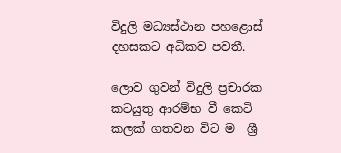විදුලි මධ්‍යස්ථාන පහළොස් දහසකට අධිකව පවතී.

ලොව ගුවන් විදුලි ප්‍රචාරක කටයුතු ආරම්භ වී කෙටි කලක් ගතවන විට ම  ශ්‍රී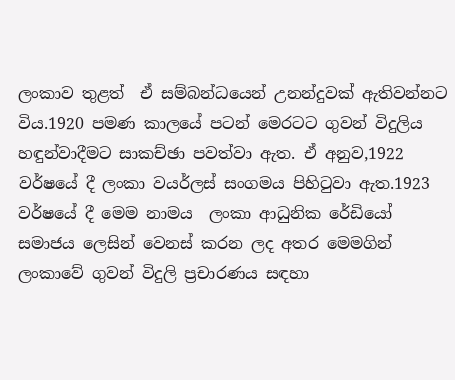ලංකාව තුළත්  ඒ සම්බන්ධයෙන් උනන්දුවක් ඇතිවන්නට විය.1920 පමණ කාලයේ පටන් මෙරටට ගුවන් විදුලිය හඳුන්වාදීමට සාකච්ඡා පවත්වා ඇත. ඒ අනුව,1922 වර්ෂයේ දී ලංකා වයර්ලස් සංගමය පිහිටුවා ඇත.1923 වර්ෂයේ දී මෙම නාමය  ලංකා ආධුනික රේඩියෝ සමාජය ලෙසින් වෙනස් කරන ලද අතර මෙමගින් ලංකාවේ ගුවන් විදුලි ප්‍රචාරණය සඳහා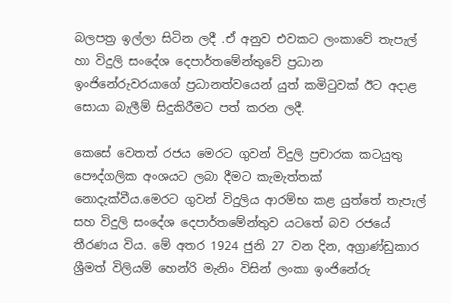බලපත්‍ර ඉල්ලා සිටින ලදී .ඒ අනුව එවකට ලංකාවේ තැපැල් හා විදුලි සංදේශ දෙපාර්තමේන්තුවේ ප්‍රධාන ඉංජිනේරුවරයාගේ ප්‍රධානත්වයෙන් යුත් කමිටුවක් ඊට අදාළ සොයා බැලීම් සිදුකිරීමට පත් කරන ලදී.

කෙසේ වෙතත් රජය මෙරට ගුවන් විදුලි ප්‍රචාරක කටයුතු පෞද්ගලික අංශයට ලබා දීමට කැමැත්තක් නොදැක්වීය.මෙරට ගුවන් විදුලිය ආරම්භ කළ යුත්තේ තැපැල් සහ විදුලි සංදේශ දෙපාර්තමේන්තුව යටතේ බව රජයේ තීරණය විය. මේ අතර 1924 ජුනි 27 වන දින, අග්‍රාණ්ඩුකාර ශ්‍රීමත් විලියම් හෙන්රි මැනිං විසින් ලංකා ඉංජිනේරු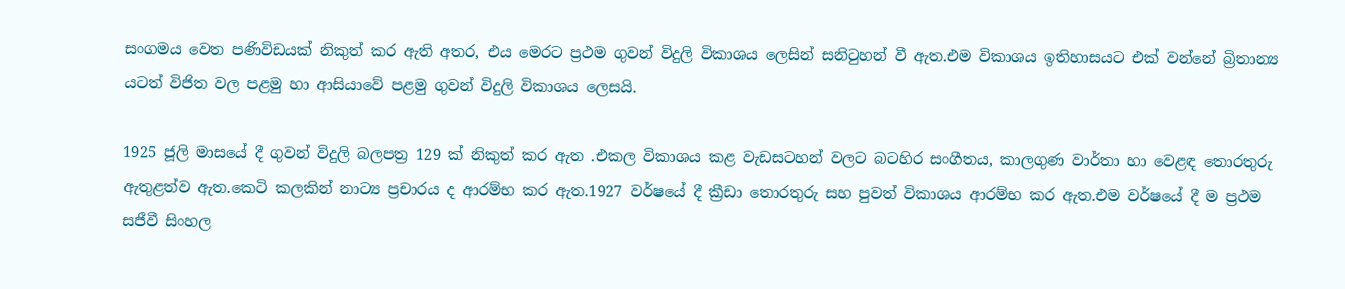සංගමය වෙත පණිවිඩයක් නිකුත් කර ඇති අතර, එය මෙරට ප්‍රථම ගුවන් විදුලි විකාශය ලෙසින් සනිටුහන් වී ඇත.එම විකාශය ඉතිහාසයට එක් වන්නේ බ්‍රිතාන්‍ය යටත් විජිත වල පළමු හා ආසියාවේ පළමු ගුවන් විදුලි විකාශය ලෙසයි.

1925 ජූලි මාසයේ දී ගුවන් විදුලි බලපත්‍ර 129 ක් නිකුත් කර ඇත .එකල විකාශය කළ වැඩසටහන් වලට බටහිර සංගීතය, කාලගුණ වාර්තා හා වෙළඳ තොරතුරු ඇතුළත්ව ඇත.කෙටි කලකින් නාට්‍ය ප්‍රචාරය ද ආරම්භ කර ඇත.1927 වර්ෂයේ දී ක්‍රීඩා තොරතුරු සහ පුවත් විකාශය ආරම්භ කර ඇත.එම වර්ෂයේ දී ම ප්‍රථම සජීවී සිංහල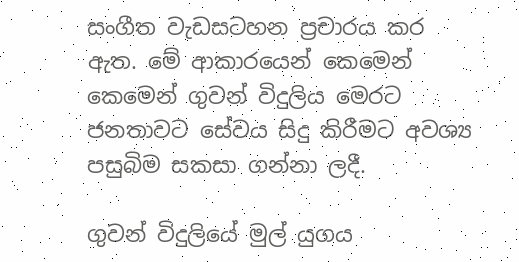සංගීත වැඩසටහන ප්‍රචාරය කර ඇත. මේ ආකාරයෙන් කෙමෙන් කෙමෙන් ගුවන් විදුලිය මෙරට ජනතාවට සේවය සිදු කිරීමට අවශ්‍ය පසුබිම සකසා ගන්නා ලදී.

ගුවන් විදුලියේ මුල් යුගය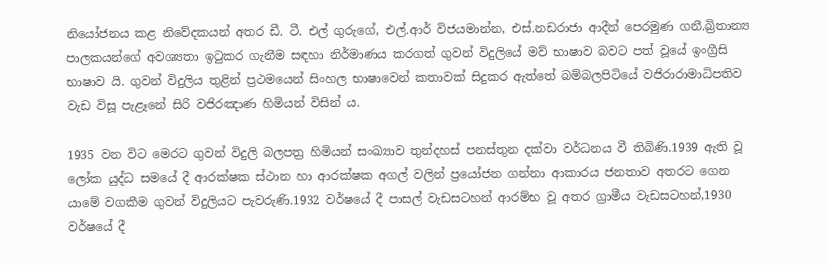නියෝජනය කළ නිවේදකයන් අතර ඩී. ටී. එල් ගුරුගේ, එල්.ආර් විජයමාන්න, එස්.නඩරාජා ආදීන් පෙරමුණ ගනී.බ්‍රිතාන්‍ය පාලකයන්ගේ අවශ්‍යතා ඉටුකර ගැනීම සඳහා නිර්මාණය කරගත් ගුවන් විදුලියේ මව් භාෂාව බවට පත් වූයේ ඉංග්‍රීසි භාෂාව යි. ගුවන් විදුලිය තුළින් ප්‍රථමයෙන් සිංහල භාෂාවෙන් කතාවක් සිදුකර ඇත්තේ බම්බලපිටියේ වජිරාරාමාධිපතිව වැඩ විසූ පැළෑනේ සිරි වජිරඤාණ හිමියන් විසින් ය.

1935 වන විට මෙරට ගුවන් විදුලි බලපත්‍ර හිමියන් සංඛ්‍යාව තුන්දහස් පනස්තුන දක්වා වර්ධනය වී තිබිණි.1939 ඇති වූ ලෝක යුද්ධ සමයේ දී ආරක්ෂක ස්ථාන හා ආරක්ෂක අගල් වලින් ප්‍රයෝජන ගන්නා ආකාරය ජනතාව අතරට ගෙන යාමේ වගකීම ගුවන් විදුලියට පැවරුණි.1932 වර්ෂයේ දී පාසල් වැඩසටහන් ආරම්භ වූ අතර ග්‍රාමීය වැඩසටහන්,1930 වර්ෂයේ දී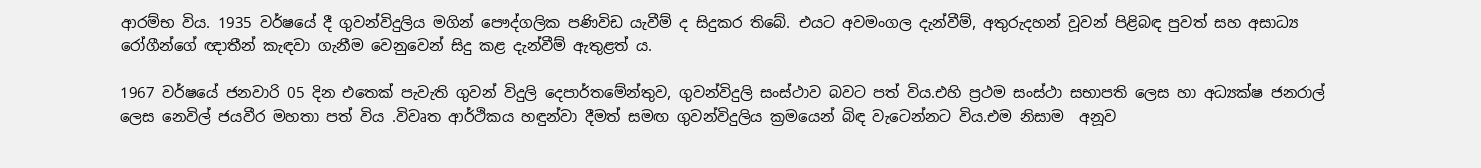ආරම්භ විය. 1935 වර්ෂයේ දී ගුවන්විදුලිය මගින් පෞද්ගලික පණිවිඩ යැවීම් ද සිදුකර තිබේ. එයට අවමංගල දැන්වීම්, අතුරුදහන් වූවන් පිළිබඳ පුවත් සහ අසාධ්‍ය රෝගීන්ගේ ඥාතීන් කැඳවා ගැනීම වෙනුවෙන් සිදු කළ දැන්වීම් ඇතුළත් ය.

1967 වර්ෂයේ ජනවාරි 05 දින එතෙක් පැවැති ගුවන් විදුලි දෙපාර්තමේන්තුව, ගුවන්විදුලි සංස්ථාව බවට පත් විය.එහි ප්‍රථම සංස්ථා සභාපති ලෙස හා අධ්‍යක්ෂ ජනරාල් ලෙස නෙවිල් ජයවීර මහතා පත් විය .විවෘත ආර්ථිකය හඳුන්වා දීමත් සමඟ ගුවන්විදුලිය ක්‍රමයෙන් බිඳ වැටෙන්නට විය.එම නිසාම  අනූව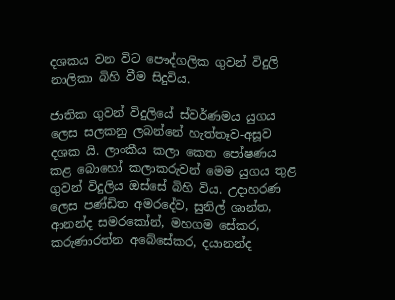දශකය වන විට පෞද්ගලික ගුවන් විදුලි නාලිකා බිහි වීම සිදුවිය.

ජාතික ගුවන් විදුලියේ ස්වර්ණමය යුගය ලෙස සලකනු ලබන්නේ හැත්තෑව-අසූව දශක යි. ලාංකීය කලා කෙත පෝෂණය කළ බොහෝ කලාකරුවන් මෙම යුගය තුළ ගුවන් විදුලිය ඔස්සේ බිහි විය. උදාහරණ ලෙස පණ්ඩිත අමරදේව, සුනිල් ශාන්ත, ආනන්ද සමරකෝන්, මහගම සේකර, කරුණාරත්න අබේසේකර, දයානන්ද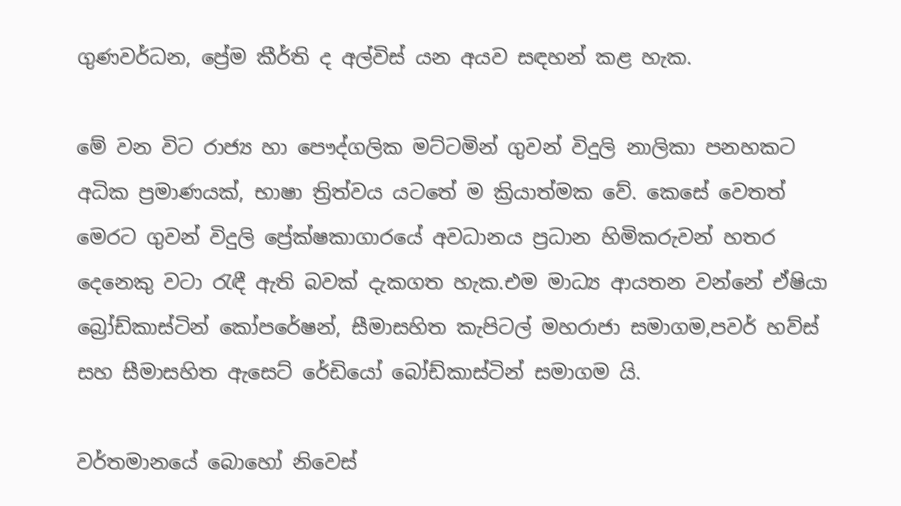ගුණවර්ධන, ප්‍රේම කීර්ති ද අල්විස් යන අයව සඳහන් කළ හැක.

මේ වන විට රාජ්‍ය හා පෞද්ගලික මට්ටමින් ගුවන් විදුලි නාලිකා පනහකට අධික ප්‍රමාණයක්, භාෂා ත්‍රිත්වය යටතේ ම ක්‍රියාත්මක වේ. කෙසේ වෙතත් මෙරට ගුවන් විදුලි ප්‍රේක්ෂකාගාරයේ අවධානය ප්‍රධාන හිමිකරුවන් හතර දෙනෙකු වටා රැඳී ඇති බවක් දැකගත හැක.එම මාධ්‍ය ආයතන වන්නේ ඒෂියා බ්‍රෝඩ්කාස්ටින් කෝපරේෂන්, සීමාසහිත කැපිටල් මහරාජා සමාගම,පවර් හව්ස් සහ සීමාසහිත ඇසෙට් රේඩියෝ බෝඩ්කාස්ටින් සමාගම යි.

වර්තමානයේ බොහෝ නිවෙස්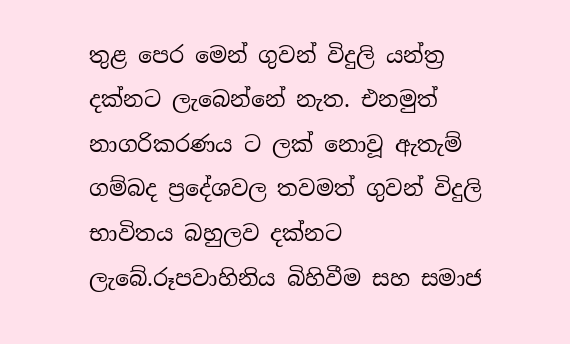තුළ පෙර මෙන් ගුවන් විදුලි යන්ත්‍ර දක්නට ලැබෙන්නේ නැත. එනමුත් නාගරිකරණය ට ලක් නොවූ ඇතැම් ගම්බද ප්‍රදේශවල තවමත් ගුවන් විදුලි භාවිතය බහුලව දක්නට ලැබේ.රූපවාහිනිය බිහිවීම සහ සමාජ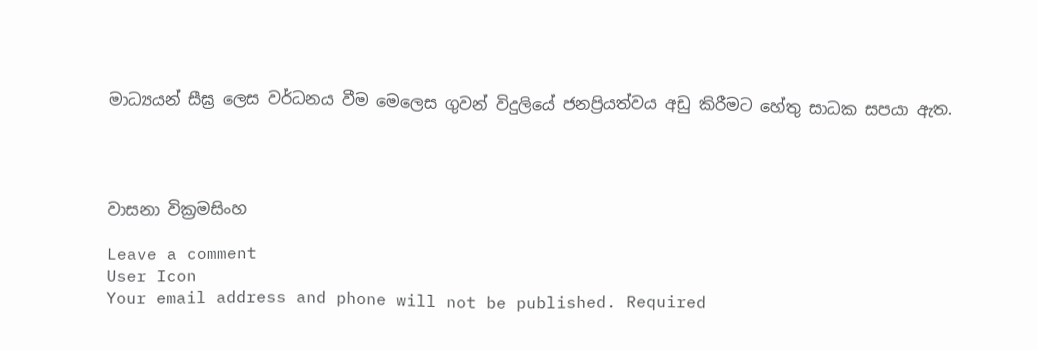මාධ්‍යයන් සීඝ්‍ර ලෙස වර්ධනය වීම මෙලෙස ගුවන් විදුලියේ ජනප්‍රියත්වය අඩු කිරීමට හේතු සාධක සපයා ඇත.




වාසනා වික්‍රමසිංහ

Leave a comment
User Icon
Your email address and phone will not be published. Required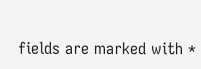fields are marked with *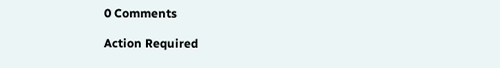0 Comments

Action Required